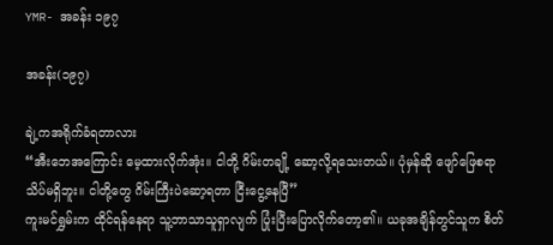YMR- အခန်း ၁၉၇

အခန်း(၁၉၇)

ချဲ့ကအရိုက်ခံရတာလား
“အီးဘေအကြောင်း မေ့ထားလိုက်အုံး။ ငါတို့ ဂိမ်းတချို့ ဆော့လို့ရသေးတယ်။ ပုံမှန်ဆို ဖျော်ဖြေစရာ သိပ်မရှိဘူး။ ငါတို့တွေ ဂိမ်းကြီးပဲဆော့ရတာ ငြီးငွေ့နေပြီ”
ကူးမင်ရွှမ်းက ထိုင်ရန်နေရာ သူ့ဘာသာသူရှာလျက် ပြုံးပြီးပြောလိုက်တော့၏။ ယခုအချိန်တွင်သူက စိတ်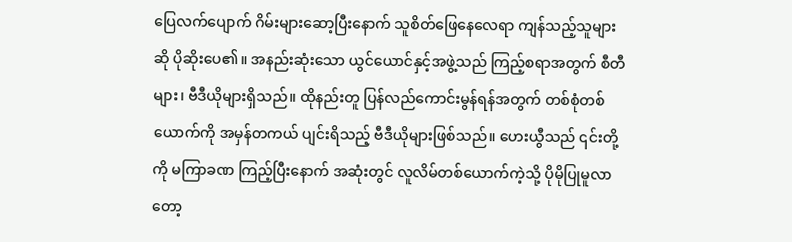ပြေလက်ပျောက် ဂိမ်းများဆော့ပြီးနောက် သူစိတ်ဖြေနေလေရာ ကျန်သည့်သူများဆို ပိုဆိုးပေ၏။ အနည်းဆုံးသော ယွင်ယောင်နှင့်အဖွဲ့သည် ကြည့်စရာအတွက် စီတီများ၊ ဗီဒီယိုများရှိသည်။ ထိုနည်းတူ ပြန်လည်ကောင်းမွန်ရန်အတွက် တစ်စုံတစ်ယောက်ကို အမှန်တကယ် ပျင်းရိသည့် ဗီဒီယိုများဖြစ်သည်။ ဟေးယွီသည် ၎င်းတို့ကို မကြာခဏ ကြည့်ပြီးနောက် အဆုံးတွင် လူလိမ်တစ်ယောက်ကဲ့သို့ ပိုမိုပြုမူလာတော့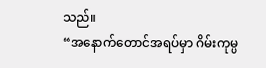သည်။
“အနောက်တောင်အရပ်မှာ ဂိမ်းကုမ္ပ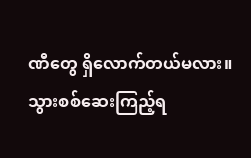ဏီတွေ ရှိလောက်တယ်မလား။ သွားစစ်ဆေးကြည့်ရ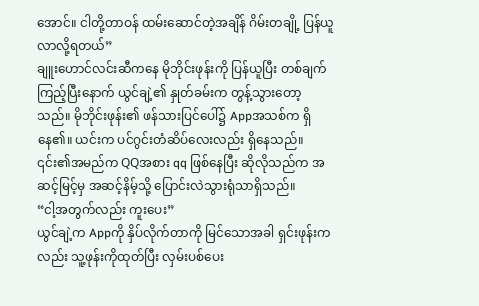အောင်။ ငါတို့တာဝန် ထမ်းဆောင်တဲ့အချိန် ဂိမ်းတချို့ ပြန်ယူလာလို့ရတယ်”
ချူးဟောင်လင်းဆီကနေ မိုဘိုင်းဖုန်းကို ပြန်ယူပြီး တစ်ချက်ကြည့်ပြီးနောက် ယွင်ချဲ့၏ နှုတ်ခမ်းက တွန့်သွားတော့သည်။ မိုဘိုင်းဖုန်း၏ ဖန်သားပြင်ပေါ်၌ Appအသစ်က ရှိနေ၏။ ယင်းက ပင်ဂွင်းတံဆိပ်လေးလည်း ရှိနေသည်။ ၎င်း၏အမည်က QQအစား qq ဖြစ်နေပြီး ဆိုလိုသည်က အဆင့်မြင့်မှ အဆင့်နိမ့်သို့ ပြောင်းလဲသွားရုံသာရှိသည်။
“ငါ့အတွက်လည်း ကူးပေး”
ယွင်ချဲ့က Appကို နှိပ်လိုက်တာကို မြင်သောအခါ ရှင်းဖုန်းကလည်း သူ့ဖုန်းကိုထုတ်ပြီး လှမ်းပစ်ပေး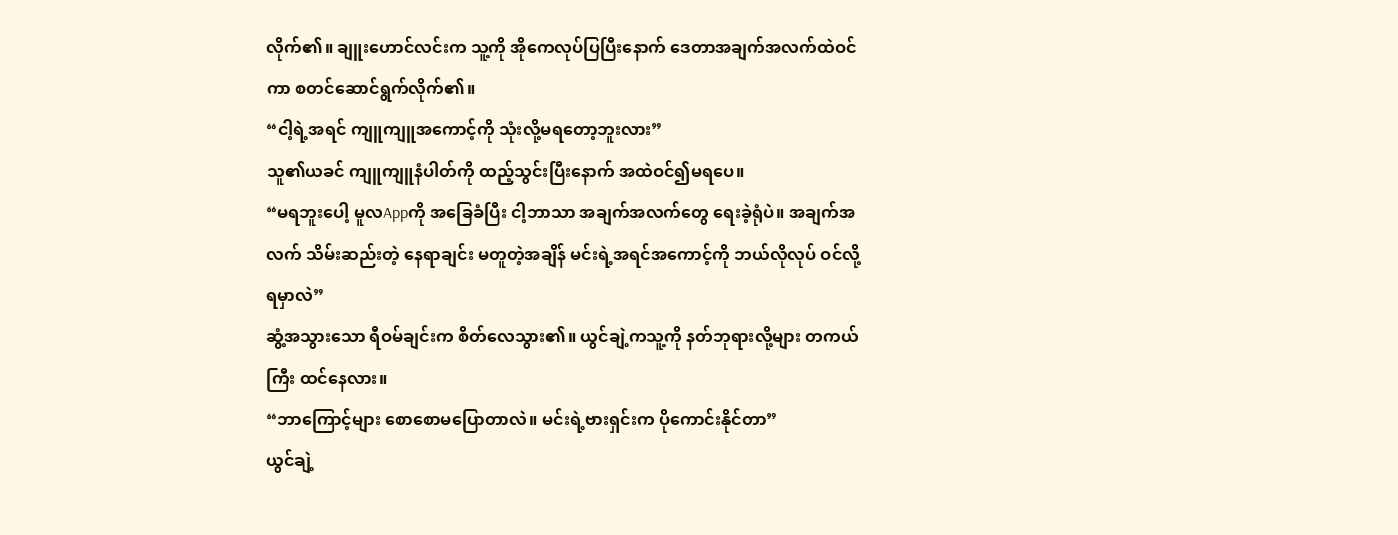လိုက်၏။ ချူးဟောင်လင်းက သူ့ကို အိုကေလုပ်ပြပြီးနောက် ဒေတာအချက်အလက်ထဲဝင်ကာ စတင်ဆောင်ရွက်လိုက်၏။
“ငါ့ရဲ့အရင် ကျူကျူအကောင့်ကို သုံးလို့မရတော့ဘူးလား”
သူ၏ယခင် ကျူကျူနံပါတ်ကို ထည့်သွင်းပြီးနောက် အထဲဝင်၍မရပေ။
“မရဘူးပေါ့ မူလAppကို အခြေခံပြီး ငါ့ဘာသာ အချက်အလက်တွေ ရေးခဲ့ရုံပဲ။ အချက်အလက် သိမ်းဆည်းတဲ့ နေရာချင်း မတူတဲ့အချိန် မင်းရဲ့အရင်အကောင့်ကို ဘယ်လိုလုပ် ဝင်လို့ရမှာလဲ”
ဆွံ့အသွားသော ရီဝမ်ချင်းက စိတ်လေသွား၏။ ယွင်ချဲ့ကသူ့ကို နတ်ဘုရားလို့များ တကယ်ကြီး ထင်နေလား။
“ဘာကြောင့်များ စောစောမပြောတာလဲ။ မင်းရဲ့ဗားရှင်းက ပိုကောင်းနိုင်တာ”
ယွင်ချဲ့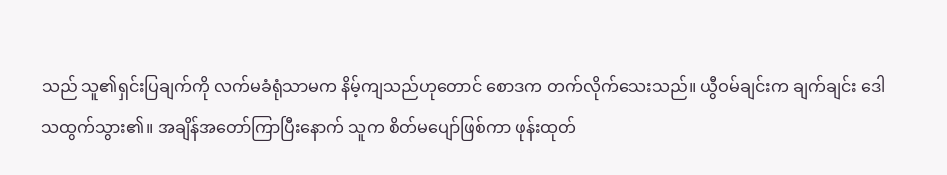သည် သူ၏ရှင်းပြချက်ကို လက်မခံရုံသာမက နိမ့်ကျသည်ဟုတောင် စောဒက တက်လိုက်သေးသည်။ ယွီဝမ်ချင်းက ချက်ချင်း ဒေါသထွက်သွား၏။ အချိန်အတော်ကြာပြီးနောက် သူက စိတ်မပျော်ဖြစ်ကာ ဖုန်းထုတ်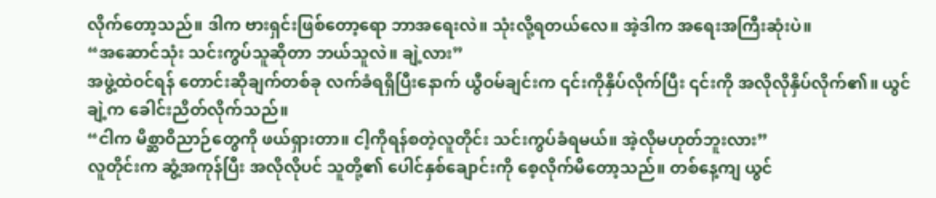လိုက်တော့သည်။ ဒါက ဗားရှင်းဖြစ်တော့ရော ဘာအရေးလဲ။ သုံးလို့ရတယ်လေ။ အဲ့ဒါက အရေးအကြီးဆုံးပဲ။
“အဆောင်သုံး သင်းကွပ်သူဆိုတာ ဘယ်သူလဲ။ ချဲ့လား”
အဖွဲ့ထဲဝင်ရန် တောင်းဆိုချက်တစ်ခု လက်ခံရရှိပြီးနောက် ယွီဝမ်ချင်းက ၎င်းကိုနှိပ်လိုက်ပြီး ၎င်းကို အလိုလိုနှိပ်လိုက်၏။ ယွင်ချဲ့က ခေါင်းညိတ်လိုက်သည်။
“ငါက မိစ္ဆာဝိညာဉ်တွေကို ဖယ်ရှားတာ။ ငါ့ကိုရန်စတဲ့လူတိုင်း သင်းကွပ်ခံရမယ်။ အဲ့လိုမဟုတ်ဘူးလား”
လူတိုင်းက ဆွံ့အကုန်ပြီး အလိုလိုပင် သူတို့၏ ပေါင်နှစ်ချောင်းကို စေ့လိုက်မိတော့သည်။ တစ်နေ့ကျ ယွင်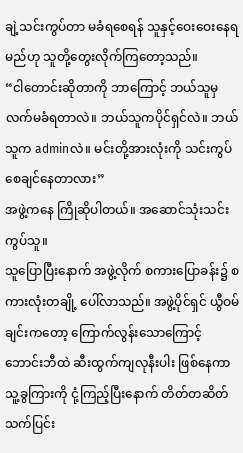ချဲ့သင်းကွပ်တာ မခံရစေရန် သူနှင့်ဝေးဝေးနေရမည်ဟု သူတို့တွေးလိုက်ကြတော့သည်။
“ငါတောင်းဆိုတာကို ဘာကြောင့် ဘယ်သူမှ လက်မခံရတာလဲ။ ဘယ်သူကပိုင်ရှင်လဲ။ ဘယ်သူက adminလဲ။ မင်းတို့အားလုံးကို သင်းကွပ်စေချင်နေတာလား”
အဖွဲ့ကနေ ကြိုဆိုပါတယ်။ အဆောင်သုံးသင်းကွပ်သူ။
သူပြောပြီးနောက် အဖွဲ့လိုက် စကားပြောခန်း၌ စကားလုံးတချို့ ပေါ်လာသည်။ အဖွဲ့ပိုင်ရှင် ယွီဝမ်ချင်းကတော့ ကြောက်လွန်းသောကြောင့် ဘောင်းဘီထဲ ဆီးထွက်ကျလုနီးပါး ဖြစ်နေကာ သူ့ခွကြားကို ငုံ့ကြည့်ပြီးနောက် တိတ်တဆိတ် သက်ပြင်း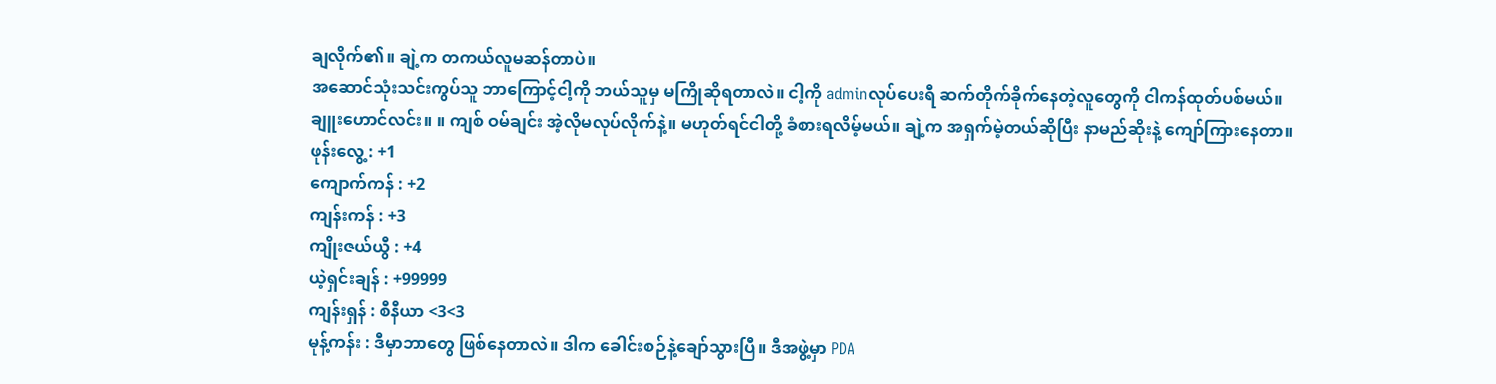ချလိုက်၏။ ချဲ့က တကယ်လူမဆန်တာပဲ။
အဆောင်သုံးသင်းကွပ်သူ ဘာကြောင့်ငါ့ကို ဘယ်သူမှ မကြိုဆိုရတာလဲ။ ငါ့ကို adminလုပ်ပေးရီ ဆက်တိုက်ခိုက်နေတဲ့လူတွေကို ငါကန်ထုတ်ပစ်မယ်။
ချူးဟောင်လင်း။ ။ ကျစ် ဝမ်ချင်း အဲ့လိုမလုပ်လိုက်နဲ့။ မဟုတ်ရင်ငါတို့ ခံစားရလိမ့်မယ်။ ချဲ့က အရှက်မဲ့တယ်ဆိုပြီး နာမည်ဆိုးနဲ့ ကျော်ကြားနေတာ။
ဖုန်းလွေ့ : +1
ကျောက်ကန် : +2
ကျန်းကန် : +3
ကျိုးဇယ်ယွီ : +4
ယဲ့ရှင်းချန် : +99999
ကျန်းရှန် : စီနီယာ <3<3
မုန့်ကန်း : ဒီမှာဘာတွေ ဖြစ်နေတာလဲ။ ဒါက ခေါင်းစဉ်နဲ့ချော်သွားပြီ။ ဒီအဖွဲ့မှာ PDA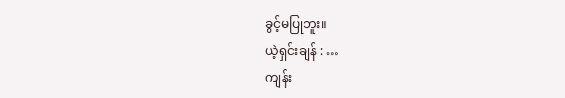ခွင့်မပြုဘူး။
ယဲ့ရှင်းချန် : …
ကျန်း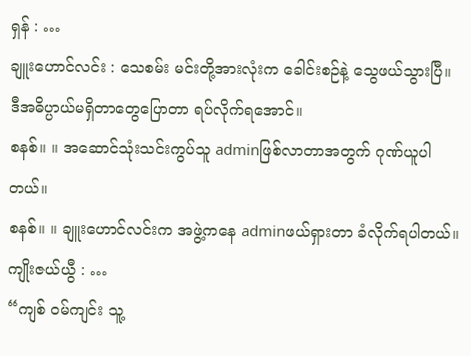ရှန် : …
ချူးဟောင်လင်း : သေစမ်း မင်းတို့အားလုံးက ခေါင်းစဉ်နဲ့ သွေဖယ်သွားပြီ။ ဒီအဓိပ္ပာယ်မရှိတာတွေပြောတာ ရပ်လိုက်ရအောင်။
စနစ်။ ။ အဆောင်သုံးသင်းကွပ်သူ adminဖြစ်လာတာအတွက် ဂုဏ်ယူပါတယ်။
စနစ်။ ။ ချူးဟောင်လင်းက အဖွဲ့ကနေ adminဖယ်ရှားတာ ခံလိုက်ရပါတယ်။
ကျိုးဇယ်ယွီ : …
“ကျစ် ဝမ်ကျင်း သူ့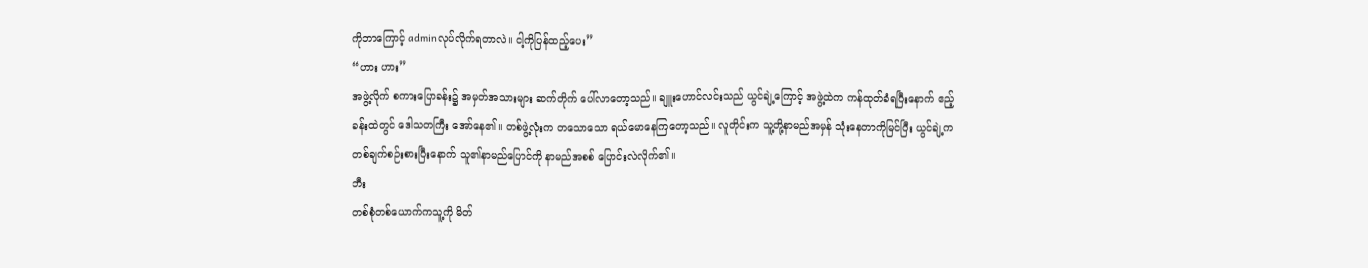ကိုဘာကြောင့် adminလုပ်လိုက်ရတာလဲ။ ငါ့ကိုပြန်ထည့်ပေး”
“ဟား ဟား”
အဖွဲ့လိုက် စကားပြောခန်း၌ အမှတ်အသားများ ဆက်တိုက် ပေါ်လာတော့သည်။ ချူးဟောင်လင်းသည် ယွင်ချဲ့ကြောင့် အဖွဲ့ထဲက ကန်ထုတ်ခံရပြီးနောက် ဧည့်ခန်းထဲတွင် ဒေါသတကြီး အော်နေ၏။ တစ်ဖွဲ့လုံးက တသောသော ရယ်မောနေကြတော့သည်။ လူတိုင်းက သူ့တို့နာမည်အမှန် သုံးနေတာကိုမြင်ပြီး ယွင်ချဲ့က တစ်ချက်စဉ်းစားပြီးနောက် သူ၏နာမည်ပြောင်ကို နာမည်အစစ် ပြောင်းလဲလိုက်၏။
ဘီး
တစ်စုံတစ်ယောက်ကသူ့ကို မိတ်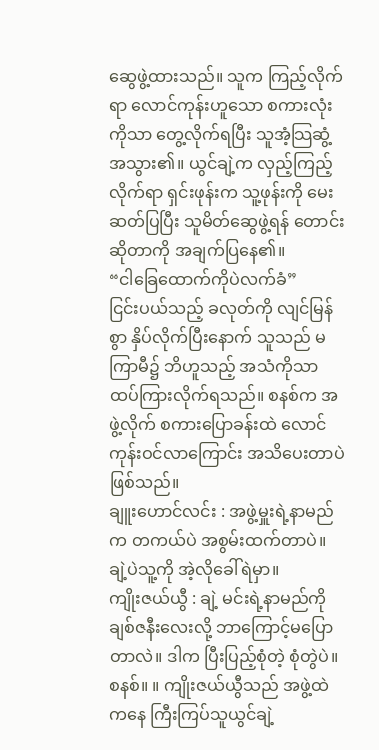ဆွေဖွဲ့ထားသည်။ သူက ကြည့်လိုက်ရာ လောင်ကုန်းဟူသော စကားလုံးကိုသာ တွေ့လိုက်ရပြီး သူအံ့သြဆွံ့အသွား၏။ ယွင်ချဲ့က လှည့်ကြည့်လိုက်ရာ ရှင်းဖုန်းက သူ့ဖုန်းကို မေးဆတ်ပြပြီး သူမိတ်ဆွေဖွဲ့ရန် တောင်းဆိုတာကို အချက်ပြနေ၏။
“ငါခြေထောက်ကိုပဲလက်ခံ”
ငြင်းပယ်သည့် ခလုတ်ကို လျင်မြန်စွာ နှိပ်လိုက်ပြီးနောက် သူသည် မကြာမီ၌ ဘိဟူသည့် အသံကိုသာ ထပ်ကြားလိုက်ရသည်။ စနစ်က အဖွဲ့လိုက် စကားပြောခန်းထဲ လောင်ကုန်းဝင်လာကြောင်း အသိပေးတာပဲဖြစ်သည်။
ချူးဟောင်လင်း : အဖွဲ့မှူးရဲ့နာမည်က တကယ်ပဲ အစွမ်းထက်တာပဲ။ ချဲ့ပဲသူ့ကို အဲ့လိုခေါ်ရဲမှာ။
ကျိုးဇယ်ယွီ : ချဲ့ မင်းရဲ့နာမည်ကို ချစ်ဇနီးလေးလို့ ဘာကြောင့်မပြောတာလဲ။ ဒါက ပြီးပြည့်စုံတဲ့ စုံတွဲပဲ။
စနစ်။ ။ ကျိုးဇယ်ယွီသည် အဖွဲ့ထဲကနေ ကြီးကြပ်သူယွင်ချဲ့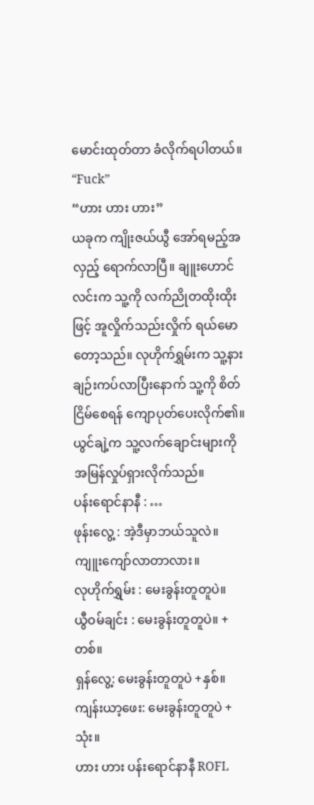မောင်းထုတ်တာ ခံလိုက်ရပါတယ်။
“Fuck”
“ဟား ဟား ဟား”
ယခုက ကျိုးဇယ်ယွီ အော်ရမည့်အလှည့် ရောက်လာပြီ။ ချူးဟောင်လင်းက သူ့ကို လက်ညိုတထိုးထိုးဖြင့် အူလှိုက်သည်းလှိုက် ရယ်မောတော့သည်။ လုဟိုက်ရွှမ်းက သူ့နားချဉ်းကပ်လာပြီးနောက် သူ့ကို စိတ်ငြိမ်စေရန် ကျောပုတ်ပေးလိုက်၏။ ယွင်ချဲ့က သူ့လက်ချောင်းများကို အမြန်လှုပ်ရှားလိုက်သည်။
ပန်းရောင်နာနီ : …
ဖုန်းလွေ့ : အဲ့ဒီမှာဘယ်သူလဲ။ ကျူးကျော်လာတာလား။
လုဟိုက်ရွှမ်း : မေးခွန်းတူတူပဲ။
ယွီဝမ်ချင်း : မေးခွန်းတူတူပဲ။ +တစ်။
ရှန်လွေ့: မေးခွန်းတူတူပဲ +နှစ်။
ကျန်းယာ့ဖေး: မေးခွန်းတူတူပဲ +သုံး။
ဟား ဟား ပန်းရောင်နာနီ ROFL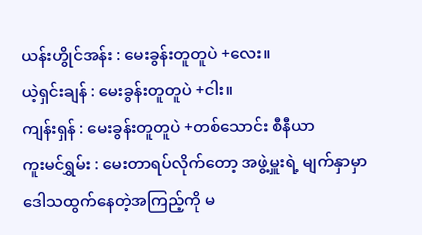ယန်းဟွိုင်အန်း : မေးခွန်းတူတူပဲ +လေး။
ယဲ့ရှင်းချန် : မေးခွန်းတူတူပဲ +ငါး။
ကျန်းရှန် : မေးခွန်းတူတူပဲ +တစ်သောင်း စီနီယာ
ကူးမင်ရွှမ်း : မေးတာရပ်လိုက်တော့ အဖွဲ့မှူးရဲ့ မျက်နှာမှာ ဒေါသထွက်နေတဲ့အကြည့်ကို မ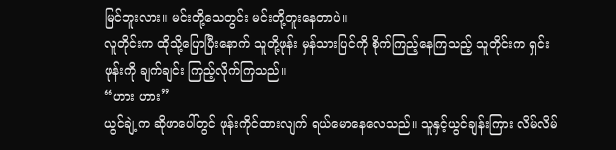မြင်ဘူးလား။ မင်းတို့သေတွင်း မင်းတို့တူးနေတာပဲ။
လူတိုင်းက ထိုသို့ပြောပြီးနောက် သူတို့ဖုန်း မှန်သားပြင်ကို စိုက်ကြည့်နေကြသည့် သူတိုင်းက ရှင်းဖုန်းကို ချက်ချင်း ကြည့်လိုက်ကြသည်။
“ဟား ဟား”
ယွင်ချဲ့က ဆိုဖာပေါ်တွင် ဖုန်းကိုင်ထားလျက် ရယ်မောနေလေသည်။ သူနှင့်ယွင်ချန်းကြား လိမ်လိမ်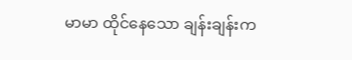မာမာ ထိုင်နေသော ချန်းချန်းက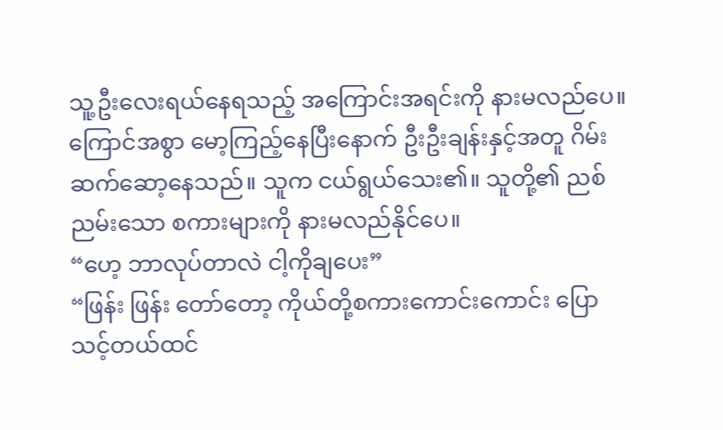သူ့ဦးလေးရယ်နေရသည့် အကြောင်းအရင်းကို နားမလည်ပေ။ ကြောင်အစွာ မော့ကြည့်နေပြီးနောက် ဦးဦးချန်းနှင့်အတူ ဂိမ်းဆက်ဆော့နေသည်။ သူက ငယ်ရွယ်သေး၏။ သူတို့၏ ညစ်ညမ်းသော စကားများကို နားမလည်နိုင်ပေ။
“ဟေ့ ဘာလုပ်တာလဲ ငါ့ကိုချပေး”
“ဖြန်း ဖြန်း တော်တော့ ကိုယ်တို့စကားကောင်းကောင်း ပြောသင့်တယ်ထင်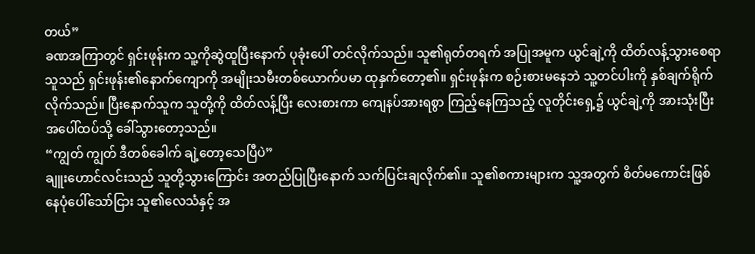တယ်”
ခဏအကြာတွင် ရှင်းဖုန်းက သူ့ကိုဆွဲထူပြီးနောက် ပုခုံးပေါ် တင်လိုက်သည်။ သူ၏ရုတ်တရက် အပြုအမူက ယွင်ချဲ့ကို ထိတ်လန့်သွားစေရာ သူသည် ရှင်းဖုန်း၏နောက်ကျောကို အမျိုးသမီးတစ်ယောက်ပမာ ထုနှက်တော့၏။ ရှင်းဖုန်းက စဉ်းစားမနေဘဲ သူ့တင်ပါးကို နှစ်ချက်ရိုက်လိုက်သည်။ ပြီးနောက်သူက သူတို့ကို ထိတ်လန့်ပြီး လေးစားကာ ကျေနပ်အားရစွာ ကြည့်နေကြသည့် လူတိုင်းရှေ့၌ ယွင်ချဲ့ကို အားသုံးပြီး အပေါ်ထပ်သို့ ခေါ်သွားတော့သည်။
“ကျွတ် ကျွတ် ဒီတစ်ခေါက် ချဲ့တော့သေပြီပဲ”
ချူးဟောင်လင်းသည် သူတို့သွားကြောင်း အတည်ပြုပြီးနောက် သက်ပြင်းချလိုက်၏။ သူ၏စကားများက သူ့အတွက် စိတ်မကောင်းဖြစ်နေပုံပေါ်သော်ငြား သူ၏လေသံနှင့် အ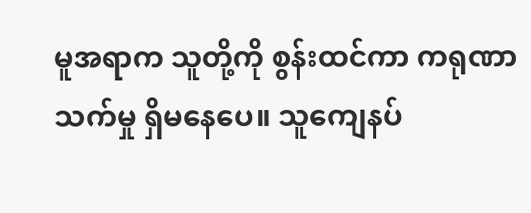မူအရာက သူတို့ကို စွန်းထင်ကာ ကရုဏာသက်မှု ရှိမနေပေ။ သူကျေနပ်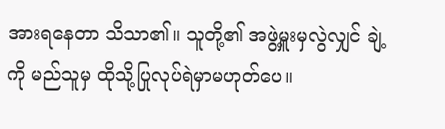အားရနေတာ သိသာ၏။ သူတို့၏ အဖွဲ့မှူးမှလွဲလျှင် ချဲ့ကို မည်သူမှ ထိုသို့ပြုလုပ်ရဲမှာမဟုတ်ပေ။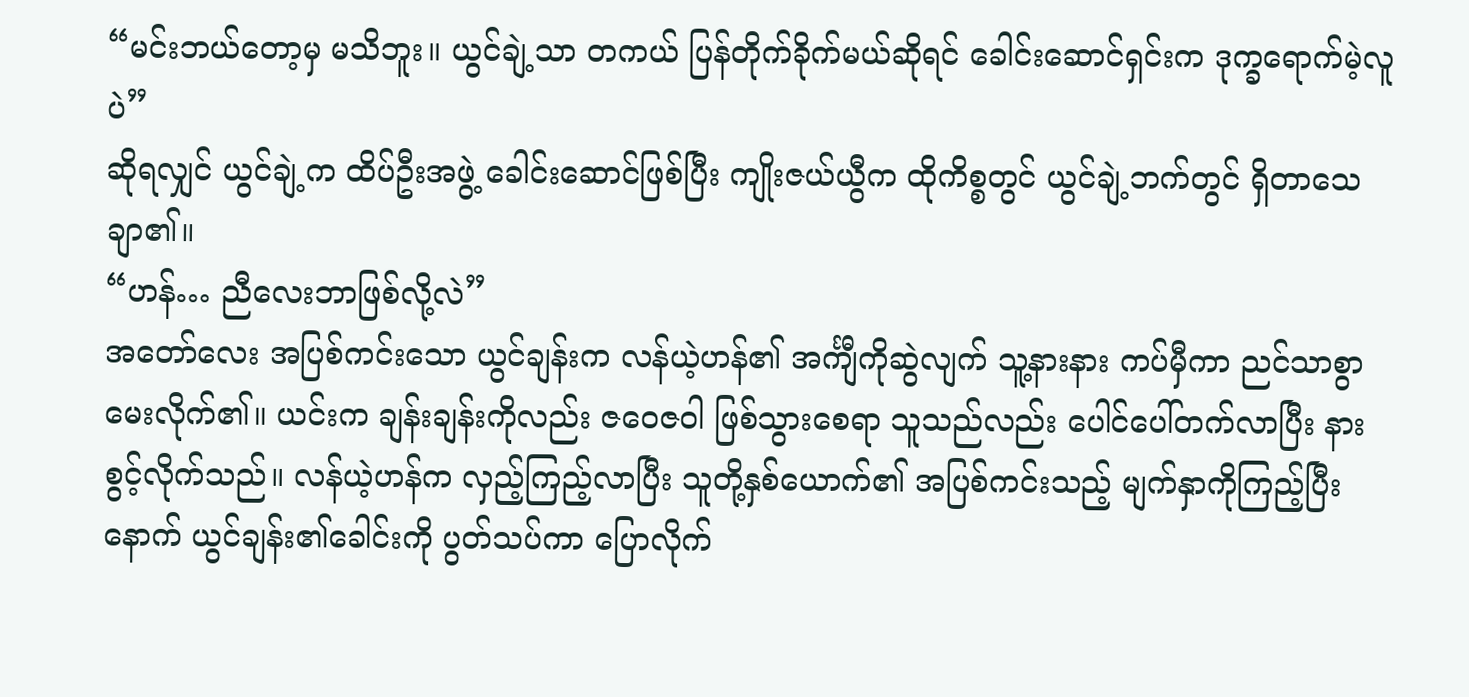“မင်းဘယ်တော့မှ မသိဘူး။ ယွင်ချဲ့သာ တကယ် ပြန်တိုက်ခိုက်မယ်ဆိုရင် ခေါင်းဆောင်ရှင်းက ဒုက္ခရောက်မဲ့လူပဲ”
ဆိုရလျှင် ယွင်ချဲ့က ထိပ်ဦးအဖွဲ့ ခေါင်းဆောင်ဖြစ်ပြီး ကျိုးဇယ်ယွီက ထိုကိစ္စတွင် ယွင်ချဲ့ဘက်တွင် ရှိတာသေချာ၏။
“ဟန်… ညီလေးဘာဖြစ်လို့လဲ”
အတော်လေး အပြစ်ကင်းသော ယွင်ချန်းက လန်ယဲ့ဟန်၏ အင်္ကျီကိုဆွဲလျက် သူ့နားနား ကပ်မှီကာ ညင်သာစွာ မေးလိုက်၏။ ယင်းက ချန်းချန်းကိုလည်း ဇဝေဇဝါ ဖြစ်သွားစေရာ သူသည်လည်း ပေါင်ပေါ်တက်လာပြီး နားစွင့်လိုက်သည်။ လန်ယဲ့ဟန်က လှည့်ကြည့်လာပြီး သူတို့နှစ်ယောက်၏ အပြစ်ကင်းသည့် မျက်နှာကိုကြည့်ပြီးနောက် ယွင်ချန်း၏ခေါင်းကို ပွတ်သပ်ကာ ပြောလိုက်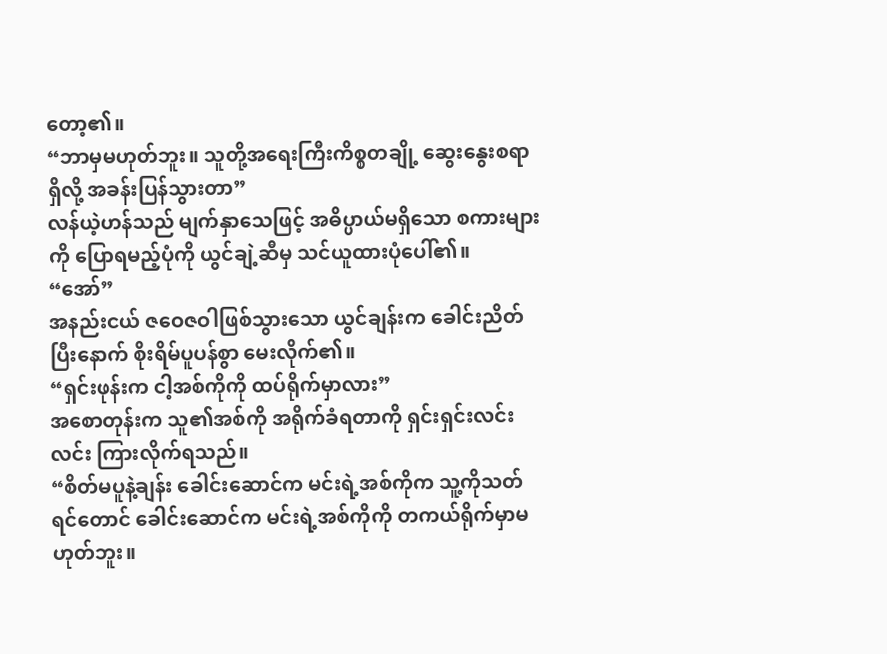တော့၏။
“ဘာမှမဟုတ်ဘူး။ သူတို့အရေးကြီးကိစ္စတချို့ ဆွေးနွေးစရာရှိလို့ အခန်းပြန်သွားတာ”
လန်ယဲ့ဟန်သည် မျက်နှာသေဖြင့် အဓိပ္ပာယ်မရှိသော စကားများကို ပြောရမည့်ပုံကို ယွင်ချဲ့ဆီမှ သင်ယူထားပုံပေါ်၏။
“အော်”
အနည်းငယ် ဇဝေဇဝါဖြစ်သွားသော ယွင်ချန်းက ခေါင်းညိတ်ပြီးနောက် စိုးရိမ်ပူပန်စွာ မေးလိုက်၏။
“ရှင်းဖုန်းက ငါ့အစ်ကိုကို ထပ်ရိုက်မှာလား”
အစောတုန်းက သူ၏အစ်ကို အရိုက်ခံရတာကို ရှင်းရှင်းလင်းလင်း ကြားလိုက်ရသည်။
“စိတ်မပူနဲ့ချန်း ခေါင်းဆောင်က မင်းရဲ့အစ်ကိုက သူ့ကိုသတ်ရင်တောင် ခေါင်းဆောင်က မင်းရဲ့အစ်ကိုကို တကယ်ရိုက်မှာမဟုတ်ဘူး။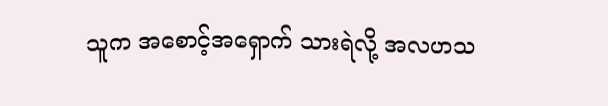သူက အစောင့်အရှောက် သားရဲလို့ အလဟသ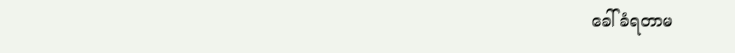ခေါ်ခံရတာမ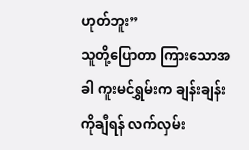ဟုတ်ဘူး”
သူတို့ပြောတာ ကြားသောအခါ ကူးမင်ရွှမ်းက ချန်းချန်းကိုချီရန် လက်လှမ်း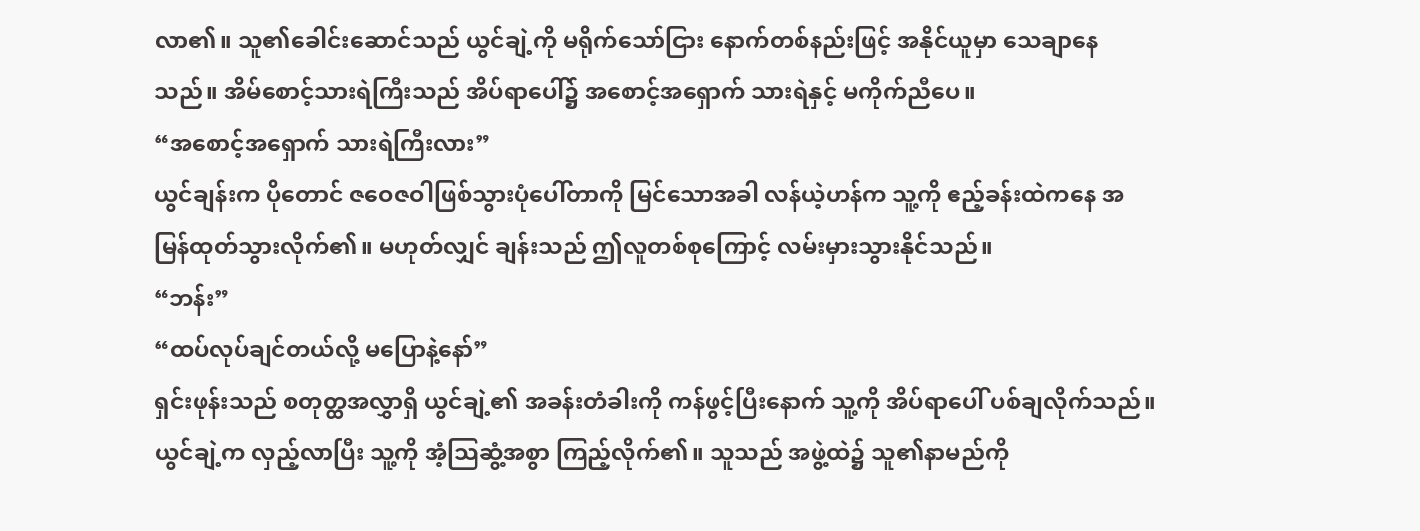လာ၏။ သူ၏ခေါင်းဆောင်သည် ယွင်ချဲ့ကို မရိုက်သော်ငြား နောက်တစ်နည်းဖြင့် အနိုင်ယူမှာ သေချာနေသည်။ အိမ်စောင့်သားရဲကြီးသည် အိပ်ရာပေါ်၌ အစောင့်အရှောက် သားရဲနှင့် မကိုက်ညီပေ။
“အစောင့်အရှောက် သားရဲကြီးလား”
ယွင်ချန်းက ပိုတောင် ဇဝေဇဝါဖြစ်သွားပုံပေါ်တာကို မြင်သောအခါ လန်ယဲ့ဟန်က သူ့ကို ဧည့်ခန်းထဲကနေ အမြန်ထုတ်သွားလိုက်၏။ မဟုတ်လျှင် ချန်းသည် ဤလူတစ်စုကြောင့် လမ်းမှားသွားနိုင်သည်။
“ဘန်း”
“ထပ်လုပ်ချင်တယ်လို့ မပြောနဲ့နော်”
ရှင်းဖုန်းသည် စတုတ္ထအလွှာရှိ ယွင်ချဲ့၏ အခန်းတံခါးကို ကန်ဖွင့်ပြီးနောက် သူ့ကို အိပ်ရာပေါ် ပစ်ချလိုက်သည်။ ယွင်ချဲ့က လှည့်လာပြီး သူ့ကို အံ့သြဆွံ့အစွာ ကြည့်လိုက်၏။ သူသည် အဖွဲ့ထဲ၌ သူ၏နာမည်ကို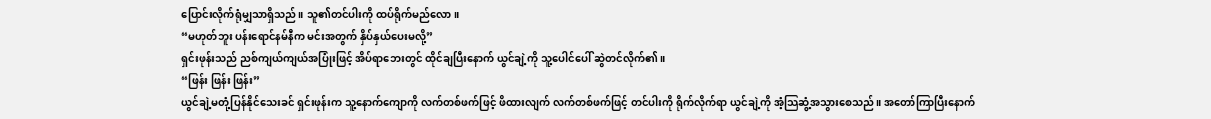ပြောင်းလိုက်ရုံမျှသာရှိသည်။ သူ၏တင်ပါးကို ထပ်ရိုက်မည်လော။
“မဟုတ်ဘူး ပန်းရောင်နမ်နီက မင်းအတွက် နှိပ်နှယ်ပေးမလို့”
ရှင်းဖုန်းသည် ညစ်ကျယ်ကျယ်အပြုံးဖြင့် အိပ်ရာဘေးတွင် ထိုင်ချပြီးနောက် ယွင်ချဲ့ကို သူ့ပေါင်ပေါ် ဆွဲတင်လိုက်၏။
“ဖြန်း ဖြန်း ဖြန်း”
ယွင်ချဲ့မတုံ့ပြန်နိုင်သေးခင် ရှင်းဖုန်းက သူ့နောက်ကျောကို လက်တစ်ဖက်ဖြင့် ဖိထားလျက် လက်တစ်ဖက်ဖြင့် တင်ပါးကို ရိုက်လိုက်ရာ ယွင်ချဲ့ကို အံ့သြဆွံ့အသွားစေသည်။ အတော်ကြာပြီးနောက်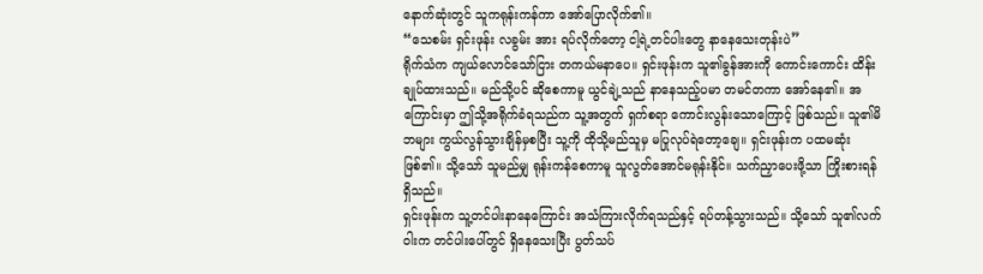နောက်ဆုံးတွင် သူကရုန်းကန်ကာ အော်ပြောလိုက်၏။
“သေစမ်း ရှင်းဖုန်း လခွမ်း အား ရပ်လိုက်တော့ ငါ့ရဲ့တင်ပါးတွေ နာနေသေးတုန်းပဲ”
ရိုက်သံက ကျယ်လောင်သော်ငြား တကယ်မနာပေ။ ရှင်းဖုန်းက သူ၏ခွန်အားကို ကောင်းကောင်း ထိန်းချုပ်ထားသည်။ မည်သို့ပင် ဆိုစေကာမူ ယွင်ချဲ့သည် နာနေသည့်ပမာ တမင်တကာ အော်နေ၏။ အကြောင်းမှာ ဤသို့အရိုက်ခံရသည်က သူ့အတွက် ရှက်စရာ ကောင်းလွန်းသောကြောင့် ဖြစ်သည်။ သူ၏မိဘများ ကွယ်လွန်သွားချိန်မှစပြီး သူ့ကို ထိုသို့မည်သူမှ မပြုလုပ်ရဲတော့ချေ။ ရှင်းဖုန်းက ပထမဆုံးဖြစ်၏။ သို့သော် သူမည်မျှ ရုန်းကန်စေကာမူ သူလွတ်အောင်မရုန်းနိုင်။ သက်ညှာပေးဖို့သာ ကြိုးစားရန်ရှိသည်။
ရှင်းဖုန်းက သူ့တင်ပါးနာနေကြောင်း အသံကြားလိုက်ရသည်နှင့် ရပ်တန့်သွားသည်။ သို့သော် သူ၏လက်ဝါးက တင်ပါးပေါ်တွင် ရှိနေသေးပြီး ပွတ်သပ်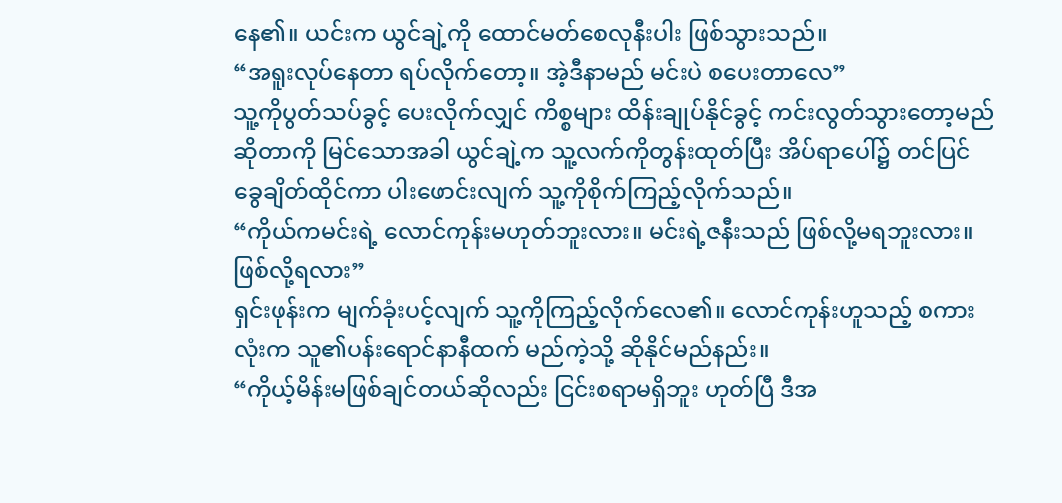နေ၏။ ယင်းက ယွင်ချဲ့ကို ထောင်မတ်စေလုနီးပါး ဖြစ်သွားသည်။
“အရူးလုပ်နေတာ ရပ်လိုက်တော့။ အဲ့ဒီနာမည် မင်းပဲ စပေးတာလေ”
သူ့ကိုပွတ်သပ်ခွင့် ပေးလိုက်လျှင် ကိစ္စများ ထိန်းချုပ်နိုင်ခွင့် ကင်းလွတ်သွားတော့မည်ဆိုတာကို မြင်သောအခါ ယွင်ချဲ့က သူ့လက်ကိုတွန်းထုတ်ပြီး အိပ်ရာပေါ်၌ တင်ပြင်ခွေချိတ်ထိုင်ကာ ပါးဖောင်းလျက် သူ့ကိုစိုက်ကြည့်လိုက်သည်။
“ကိုယ်ကမင်းရဲ့ လောင်ကုန်းမဟုတ်ဘူးလား။ မင်းရဲ့ဇနီးသည် ဖြစ်လို့မရဘူးလား။ ဖြစ်လို့ရလား”
ရှင်းဖုန်းက မျက်ခုံးပင့်လျက် သူ့ကိုကြည့်လိုက်လေ၏။ လောင်ကုန်းဟူသည့် စကားလုံးက သူ၏ပန်းရောင်နာနီထက် မည်ကဲ့သို့ ဆိုနိုင်မည်နည်း။
“ကိုယ့်မိန်းမဖြစ်ချင်တယ်ဆိုလည်း ငြင်းစရာမရှိဘူး ဟုတ်ပြီ ဒီအ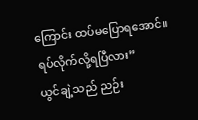ကြောင်း ထပ်မပြောရအောင်။ ရပ်လိုက်လို့ရပြီလား”
ယွင်ချဲ့သည် ညဉ်း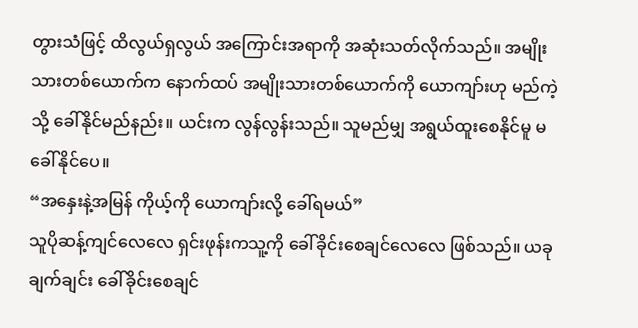တွားသံဖြင့် ထိလွယ်ရှလွယ် အကြောင်းအရာကို အဆုံးသတ်လိုက်သည်။ အမျိုးသားတစ်ယောက်က နောက်ထပ် အမျိုးသားတစ်ယောက်ကို ယောကျာ်းဟု မည်ကဲ့သို့ ခေါ်နိုင်မည်နည်း။ ယင်းက လွန်လွန်းသည်။ သူမည်မျှ အရွယ်ထူးစေနိုင်မူ မခေါ်နိုင်ပေ။
“အနှေးနဲ့အမြန် ကိုယ့်ကို ယောကျာ်းလို့ ခေါ်ရမယ်”
သူပိုဆန့်ကျင်လေလေ ရှင်းဖုန်းကသူ့ကို ခေါ်ခိုင်းစေချင်လေလေ ဖြစ်သည်။ ယခုချက်ချင်း ခေါ်ခိုင်းစေချင်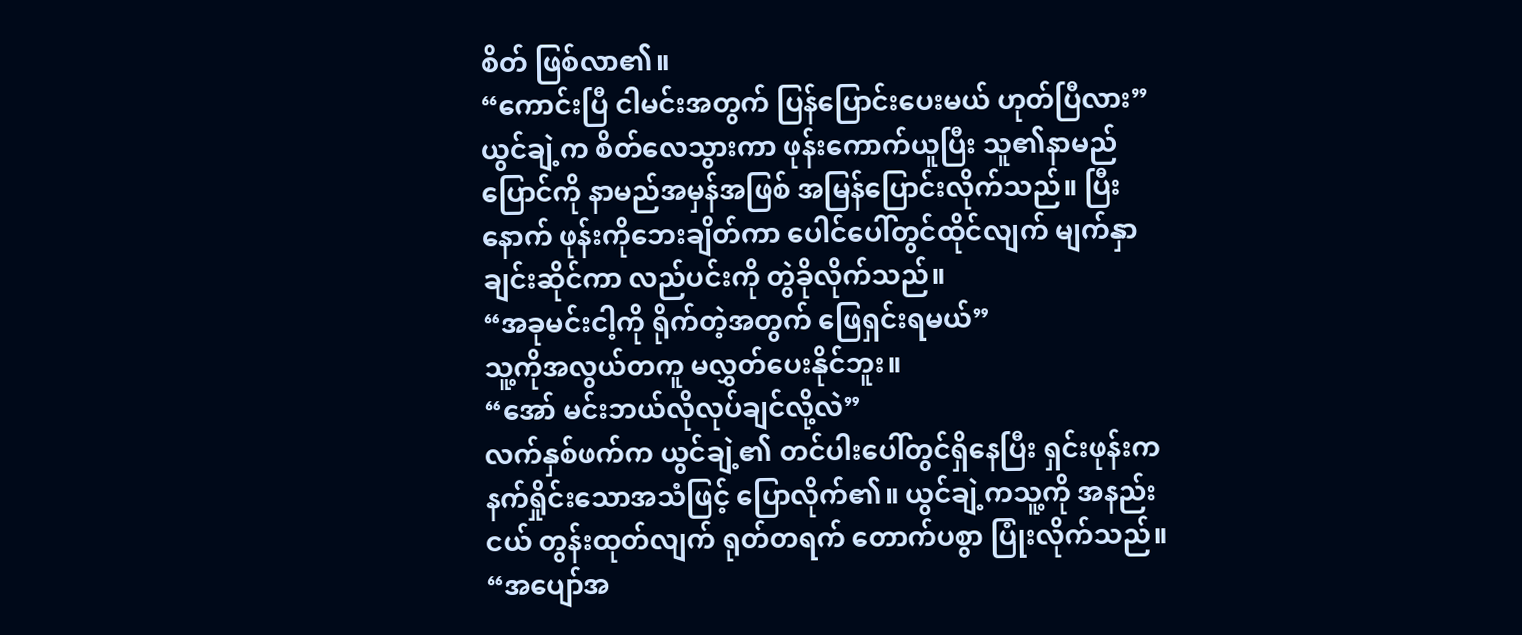စိတ် ဖြစ်လာ၏။
“ကောင်းပြီ ငါမင်းအတွက် ပြန်ပြောင်းပေးမယ် ဟုတ်ပြီလား”
ယွင်ချဲ့က စိတ်လေသွားကာ ဖုန်းကောက်ယူပြီး သူ၏နာမည်ပြောင်ကို နာမည်အမှန်အဖြစ် အမြန်ပြောင်းလိုက်သည်။ ပြီးနောက် ဖုန်းကိုဘေးချိတ်ကာ ပေါင်ပေါ်တွင်ထိုင်လျက် မျက်နှာချင်းဆိုင်ကာ လည်ပင်းကို တွဲခိုလိုက်သည်။
“အခုမင်းငါ့ကို ရိုက်တဲ့အတွက် ဖြေရှင်းရမယ်”
သူ့ကိုအလွယ်တကူ မလွှတ်ပေးနိုင်ဘူး။
“အော် မင်းဘယ်လိုလုပ်ချင်လို့လဲ”
လက်နှစ်ဖက်က ယွင်ချဲ့၏ တင်ပါးပေါ်တွင်ရှိနေပြီး ရှင်းဖုန်းက နက်ရှိုင်းသောအသံဖြင့် ပြောလိုက်၏။ ယွင်ချဲ့ကသူ့ကို အနည်းငယ် တွန်းထုတ်လျက် ရုတ်တရက် တောက်ပစွာ ပြုံးလိုက်သည်။
“အပျော်အ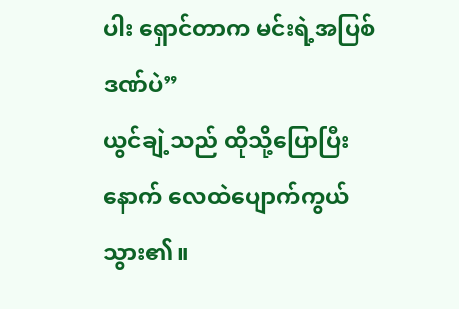ပါး ရှောင်တာက မင်းရဲ့အပြစ်ဒဏ်ပဲ”
ယွင်ချဲ့သည် ထိုသို့ပြောပြီးနောက် လေထဲပျောက်ကွယ်သွား၏။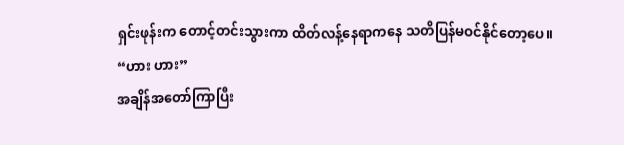ရှင်းဖုန်းက တောင့်တင်းသွားကာ ထိတ်လန့်နေရာကနေ သတိပြန်မဝင်နိုင်တော့ပေ။
“ဟား ဟား”
အချိန်အတော်ကြာပြီး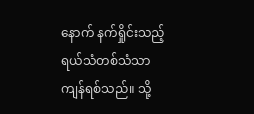နောက် နက်ရှိုင်းသည့် ရယ်သံတစ်သံသာ ကျန်ရစ်သည်။ သို့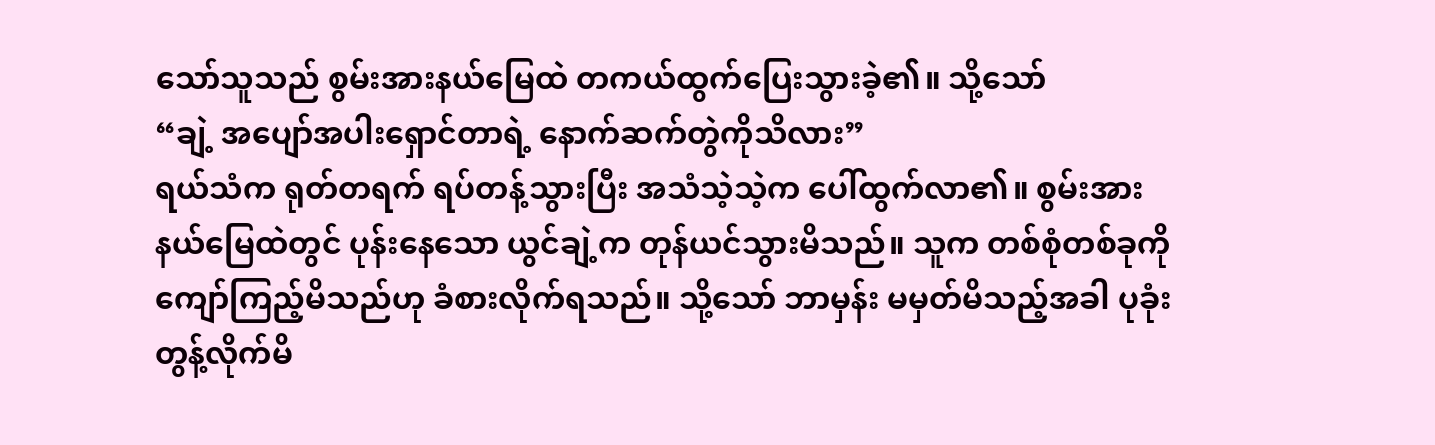သော်သူသည် စွမ်းအားနယ်မြေထဲ တကယ်ထွက်ပြေးသွားခဲ့၏။ သို့သော်
“ချဲ့ အပျော်အပါးရှောင်တာရဲ့ နောက်ဆက်တွဲကိုသိလား”
ရယ်သံက ရုတ်တရက် ရပ်တန့်သွားပြီး အသံသဲ့သဲ့က ပေါ်ထွက်လာ၏။ စွမ်းအားနယ်မြေထဲတွင် ပုန်းနေသော ယွင်ချဲ့က တုန်ယင်သွားမိသည်။ သူက တစ်စုံတစ်ခုကို ကျော်ကြည့်မိသည်ဟု ခံစားလိုက်ရသည်။ သို့သော် ဘာမှန်း မမှတ်မိသည့်အခါ ပုခုံးတွန့်လိုက်မိ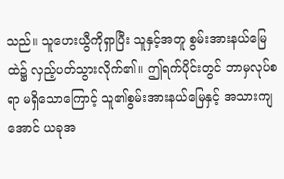သည်။ သူဟေးယွီကိုရှာပြီး သူနှင့်အတူ စွမ်းအားနယ်မြေထဲ၌ လှည့်ပတ်သွားလိုက်၏။ ဤရက်ပိုင်းတွင် ဘာမှလုပ်စရာ မရှိသောကြောင့် သူ၏စွမ်းအားနယ်မြေနှင့် အသားကျအောင် ယခုအ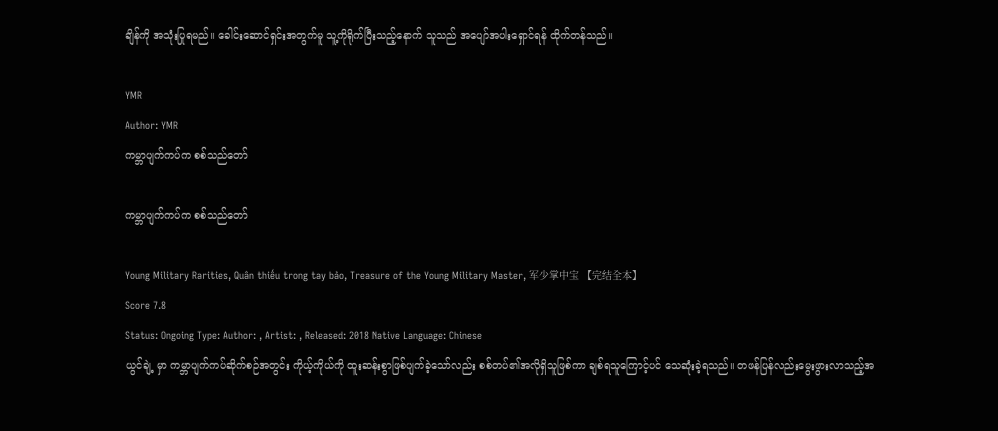ချိန်ကို အသုံးပြုရမည်။ ခေါင်းဆောင်ရှင်းအတွက်မူ သူ့ကိုရိုက်ပြီးသည့်နောက် သူသည် အပျော်အပါးရှောင်ရန် ထိုက်တန်သည်။

YMR
Author: YMR
ကမ္ဘာပျက်ကပ်က စစ်သည်တော်

ကမ္ဘာပျက်ကပ်က စစ်သည်တော်

Young Military Rarities, Quân thiếu trong tay bảo, Treasure of the Young Military Master, 军少掌中宝 【完结全本】
Score 7.8
Status: Ongoing Type: Author: , Artist: , Released: 2018 Native Language: Chinese
ယွင်ချဲ့ မှာ ကမ္ဘာပျက်ကပ်ဆိုက်စဉ်အတွင်း ကိုယ့်ကိုယ်ကို ထူးဆန်းစွာဖြစ်ပျက်ခဲ့သော်လည်း စစ်တပ်၏အလိုရှိသူဖြစ်ကာ ချစ်ရသူကြောင့်ပင် သေဆုံးခဲ့ရသည်။ တဖန်ပြန်လည်းမွေးဖွားလာသည့်အ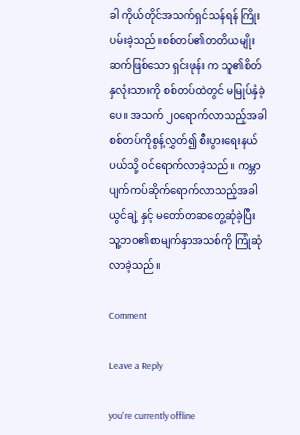ခါ ကိုယ်တိုင်အသက်ရှင်သန်ရန် ကြိုးပမ်းခဲ့သည်။စစ်တပ်၏တတိယမျိုးဆက်ဖြစ်သော ရှင်းဖုန်း က သူ၏စိတ်နှလုံးသားကို စစ်တပ်ထဲတွင် မမြုပ်နှံခဲ့ပေ။ အသက် ၂၀ရောက်လာသည့်အခါ စစ်တပ်ကိုစွန့်လွှတ်၍ စီးပွားရေးနယ်ပယ်သို့ ဝင်ရောက်လာခဲ့သည်။ ကမ္ဘာပျက်ကပ်ဆိုက်ရောက်လာသည့်အခါ ယွင်ချဲ့ နှင့် မတော်တဆတွေ့ဆုံခဲ့ပြီး သူ့ဘဝ၏စာမျက်နှာအသစ်ကို ကြုံဆုံလာခဲ့သည်။

Comment

Leave a Reply

you're currently offline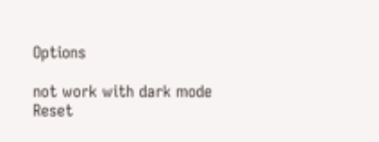Options

not work with dark mode
Reset